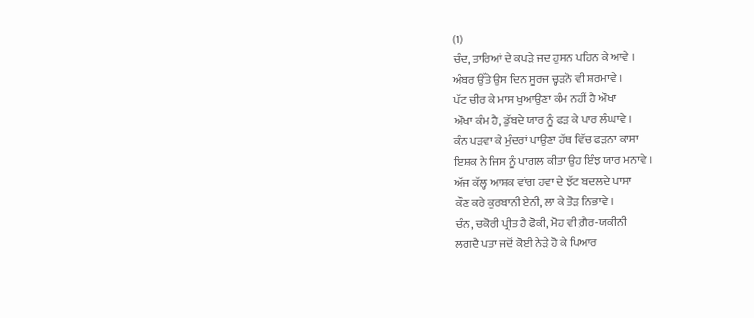(1)
ਚੰਦ, ਤਾਰਿਆਂ ਦੇ ਕਪੜੇ ਜਦ ਹੁਸਨ ਪਹਿਨ ਕੇ ਆਵੇ ।
ਅੰਬਰ ਉੱਤੇ ਉਸ ਦਿਨ ਸੂਰਜ ਚ੍ਹੜਨੋ ਵੀ ਸ਼ਰਮਾਵੇ ।
ਪੱਟ ਚੀਰ ਕੇ ਮਾਸ ਖੁਆਉਣਾ ਕੰਮ ਨਹੀਂ ਹੈ ਔਖਾ
ਔਖਾ ਕੰਮ ਹੈ, ਡੁੱਬਦੇ ਯਾਰ ਨੂੰ ਫੜ ਕੇ ਪਾਰ ਲੰਘਾਵੇ ।
ਕੰਨ ਪੜਵਾ ਕੇ ਮੁੰਦਰਾਂ ਪਾਉਣਾ ਹੱਥ ਵਿੱਚ ਫੜਨਾ ਕਾਸਾ
ਇਸ਼ਕ ਨੇ ਜਿਸ ਨੂੰ ਪਾਗਲ ਕੀਤਾ ਉਹ ਇੰਝ ਯਾਰ ਮਨਾਵੇ ।
ਅੱਜ ਕੱਲ੍ਹ ਆਸ਼ਕ ਵਾਂਗ ਹਵਾ ਦੇ ਝੱਟ ਬਦਲਦੇ ਪਾਸਾ
ਕੌਣ ਕਰੇ ਕੁਰਬਾਨੀ ਏਨੀ, ਲਾ ਕੇ ਤੋੜ ਨਿਭਾਵੇ ।
ਚੰਨ, ਚਕੋਰੀ ਪ੍ਰੀਤ ਹੈ ਫੋਕੀ, ਮੋਹ ਵੀ ਗ਼ੈਰ-ਯਕੀਨੀ
ਲਗਦੈ ਪਤਾ ਜਦੋਂ ਕੋਈ ਨੇੜੇ ਹੋ ਕੇ ਪਿਆਰ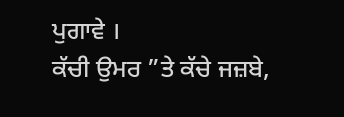ਪੁਗਾਵੇ ।
ਕੱਚੀ ਉਮਰ ”ਤੇ ਕੱਚੇ ਜਜ਼ਬੇ,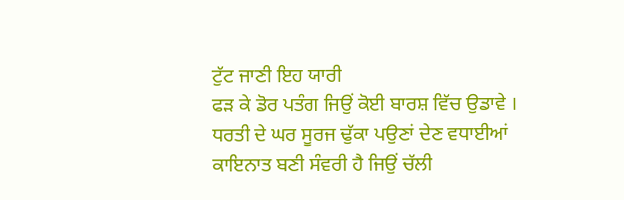ਟੁੱਟ ਜਾਣੀ ਇਹ ਯਾਰੀ
ਫੜ ਕੇ ਡੋਰ ਪਤੰਗ ਜਿਉਂ ਕੋਈ ਬਾਰਸ਼ ਵਿੱਚ ਉਡਾਵੇ ।
ਧਰਤੀ ਦੇ ਘਰ ਸੂਰਜ ਢੁੱਕਾ ਪਉਣਾਂ ਦੇਣ ਵਧਾਈਆਂ
ਕਾਇਨਾਤ ਬਣੀ ਸੰਵਰੀ ਹੈ ਜਿਉਂ ਚੱਲੀ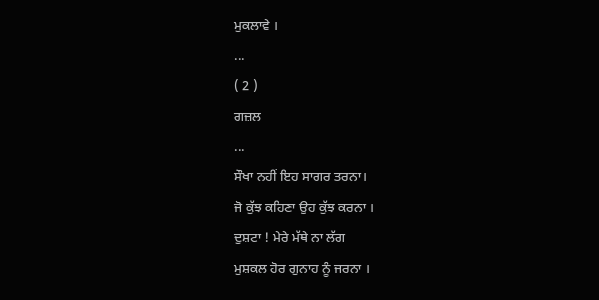ਮੁਕਲਾਵੇ ।
...
( 2 )
ਗਜ਼ਲ
...
ਸੌਖਾ ਨਹੀਂ ਇਹ ਸਾਗਰ ਤਰਨਾ।
ਜੋ ਕੁੱਝ ਕਹਿਣਾ ਉਹ ਕੁੱਝ ਕਰਨਾ ।
ਦੁਸ਼ਟਾ ! ਮੇਰੇ ਮੱਥੇ ਨਾ ਲੱਗ
ਮੁਸ਼ਕਲ ਹੋਰ ਗੁਨਾਹ ਨੂੰ ਜਰਨਾ ।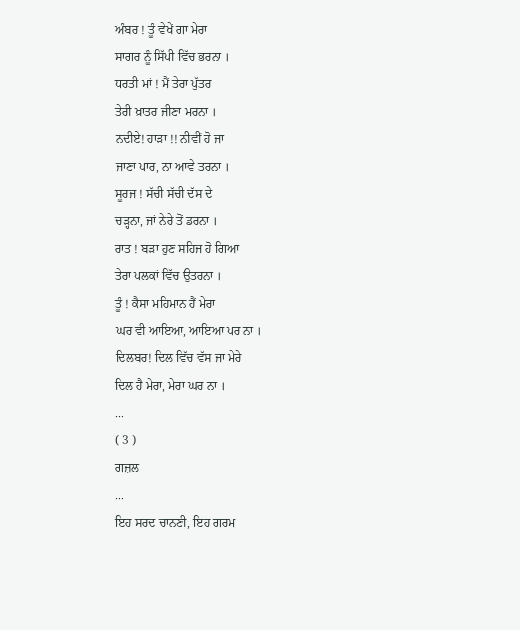ਅੰਬਰ ! ਤੂੰ ਵੇਖੇਂ ਗਾ ਮੇਰਾ
ਸਾਗਰ ਨੂੰ ਸਿੱਪੀ ਵਿੱਚ ਭਰਨਾ ।
ਧਰਤੀ ਮਾਂ ! ਮੈਂ ਤੇਰਾ ਪੁੱਤਰ
ਤੇਰੀ ਖ਼ਾਤਰ ਜੀਣਾ ਮਰਨਾ ।
ਨਦੀਏ! ਹਾੜਾ !! ਨੀਵੀਂ ਹੋ ਜਾ
ਜਾਣਾ ਪਾਰ, ਨਾ ਆਵੇ ਤਰਨਾ ।
ਸੂਰਜ ! ਸੱਚੀ ਸੱਚੀ ਦੱਸ ਦੇ
ਚੜ੍ਹਨਾ, ਜਾਂ ਨੇਰੇ ਤੋਂ ਡਰਨਾ ।
ਰਾਤ ! ਬੜਾ ਹੁਣ ਸਹਿਜ ਹੋ ਗਿਆ
ਤੇਰਾ ਪਲਕਾਂ ਵਿੱਚ ਉਤਰਨਾ ।
ਤੂੰ ! ਕੈਸਾ ਮਹਿਮਾਨ ਹੈਂ ਮੇਰਾ
ਘਰ ਵੀ ਆਇਆ, ਆਇਆ ਪਰ ਨਾ ।
ਦਿਲਬਰ! ਦਿਲ ਵਿੱਚ ਵੱਸ ਜਾ ਮੇਰੇ
ਦਿਲ ਹੈ ਮੇਰਾ, ਮੇਰਾ ਘਰ ਨਾ ।
...
( 3 )
ਗਜ਼ਲ
...
ਇਹ ਸਰਦ ਚਾਨਣੀ, ਇਹ ਗਰਮ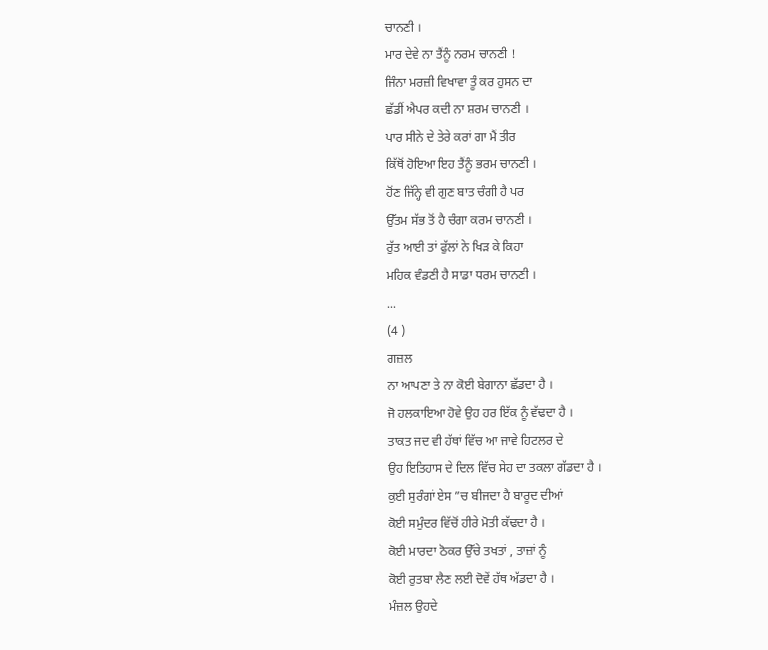ਚਾਨਣੀ ।
ਮਾਰ ਦੇਵੇ ਨਾ ਤੈਂਨੂੰ ਨਰਮ ਚਾਨਣੀ !
ਜਿੰਨਾ ਮਰਜ਼ੀ ਵਿਖਾਵਾ ਤੂੰ ਕਰ ਹੁਸਨ ਦਾ
ਛੱਡੀਂ ਐਪਰ ਕਦੀ ਨਾ ਸ਼ਰਮ ਚਾਨਣੀ ।
ਪਾਰ ਸੀਨੇ ਦੇ ਤੇਰੇ ਕਰਾਂ ਗਾ ਮੈਂ ਤੀਰ
ਕਿੱਥੋਂ ਹੋਇਆ ਇਹ ਤੈਂਨੂੰ ਭਰਮ ਚਾਨਣੀ ।
ਹੋਂਣ ਜਿੱਨ੍ਹੇ ਵੀ ਗੁਣ ਬਾਤ ਚੰਗੀ ਹੈ ਪਰ
ਉੱਤਮ ਸੱਭ ਤੋਂ ਹੈ ਚੰਗਾ ਕਰਮ ਚਾਨਣੀ ।
ਰੁੱਤ ਆਈ ਤਾਂ ਫੁੱਲਾਂ ਨੇ ਖਿੜ ਕੇ ਕਿਹਾ
ਮਹਿਕ ਵੰਡਣੀ ਹੈ ਸਾਡਾ ਧਰਮ ਚਾਨਣੀ ।
...
(4 )
ਗਜ਼ਲ
ਨਾ ਆਪਣਾ ਤੇ ਨਾ ਕੋਈ ਬੇਗਾਨਾ ਛੱਡਦਾ ਹੈ ।
ਜੋ ਹਲਕਾਇਆ ਹੋਵੇ ਉਹ ਹਰ ਇੱਕ ਨੂੰ ਵੱਢਦਾ ਹੈ ।
ਤਾਕਤ ਜਦ ਵੀ ਹੱਥਾਂ ਵਿੱਚ ਆ ਜਾਵੇ ਹਿਟਲਰ ਦੇ
ਉਹ ਇਤਿਹਾਸ ਦੇ ਦਿਲ ਵਿੱਚ ਸੇਹ ਦਾ ਤਕਲਾ ਗੱਡਦਾ ਹੈ ।
ਕੁਈ ਸੁਰੰਗਾਂ ਏਸ ”ਚ ਬੀਜਦਾ ਹੈ ਬਾਰੂਦ ਦੀਆਂ
ਕੋਈ ਸਮੁੰਦਰ ਵਿੱਚੋਂ ਹੀਰੇ ਮੋਤੀ ਕੱਢਦਾ ਹੈ ।
ਕੋਈ ਮਾਰਦਾ ਠੋਕਰ ਉੱਚੇ ਤਖਤਾਂ , ਤਾਜ਼ਾਂ ਨੂੰ
ਕੋਈ ਰੁਤਬਾ ਲੈਣ ਲਈ ਦੋਵੇਂ ਹੱਥ ਅੱਡਦਾ ਹੈ ।
ਮੰਜ਼ਲ ਉਹਦੇ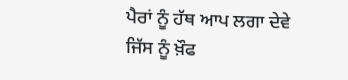ਪੈਰਾਂ ਨੂੰ ਹੱਥ ਆਪ ਲਗਾ ਦੇਵੇ
ਜਿੱਸ ਨੂੰ ਖ਼ੌਫ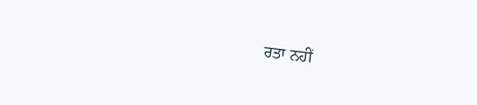ਰਤਾ ਨਹੀਂ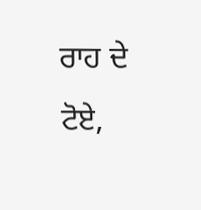ਰਾਹ ਦੇ ਟੋਏ,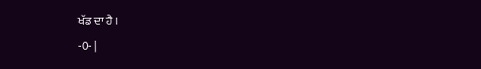ਖੱਡ ਦਾ ਹੈ ।
-0- |